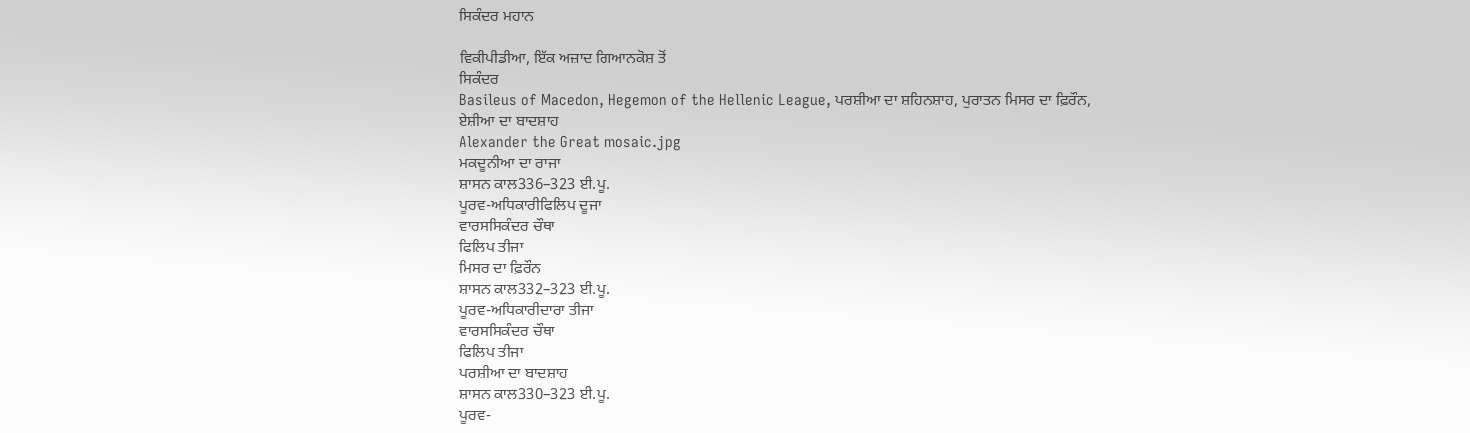ਸਿਕੰਦਰ ਮਹਾਨ

ਵਿਕੀਪੀਡੀਆ, ਇੱਕ ਅਜ਼ਾਦ ਗਿਆਨਕੋਸ਼ ਤੋਂ
ਸਿਕੰਦਰ
Basileus of Macedon, Hegemon of the Hellenic League, ਪਰਸ਼ੀਆ ਦਾ ਸ਼ਹਿਨਸ਼ਾਹ, ਪੁਰਾਤਨ ਮਿਸਰ ਦਾ ਫ਼ਿਰੌਨ, ਏਸ਼ੀਆ ਦਾ ਬਾਦਸ਼ਾਹ
Alexander the Great mosaic.jpg
ਮਕਦੂਨੀਆ ਦਾ ਰਾਜਾ
ਸ਼ਾਸਨ ਕਾਲ336–323 ਈ.ਪੂ.
ਪੂਰਵ-ਅਧਿਕਾਰੀਫਿਲਿਪ ਦੂਜਾ
ਵਾਰਸਸਿਕੰਦਰ ਚੌਥਾ
ਫਿਲਿਪ ਤੀਜਾ
ਮਿਸਰ ਦਾ ਫ਼ਿਰੌਨ
ਸ਼ਾਸਨ ਕਾਲ332–323 ਈ.ਪੂ.
ਪੂਰਵ-ਅਧਿਕਾਰੀਦਾਰਾ ਤੀਜਾ
ਵਾਰਸਸਿਕੰਦਰ ਚੌਥਾ
ਫਿਲਿਪ ਤੀਜਾ
ਪਰਸ਼ੀਆ ਦਾ ਬਾਦਸ਼ਾਹ
ਸ਼ਾਸਨ ਕਾਲ330–323 ਈ.ਪੂ.
ਪੂਰਵ-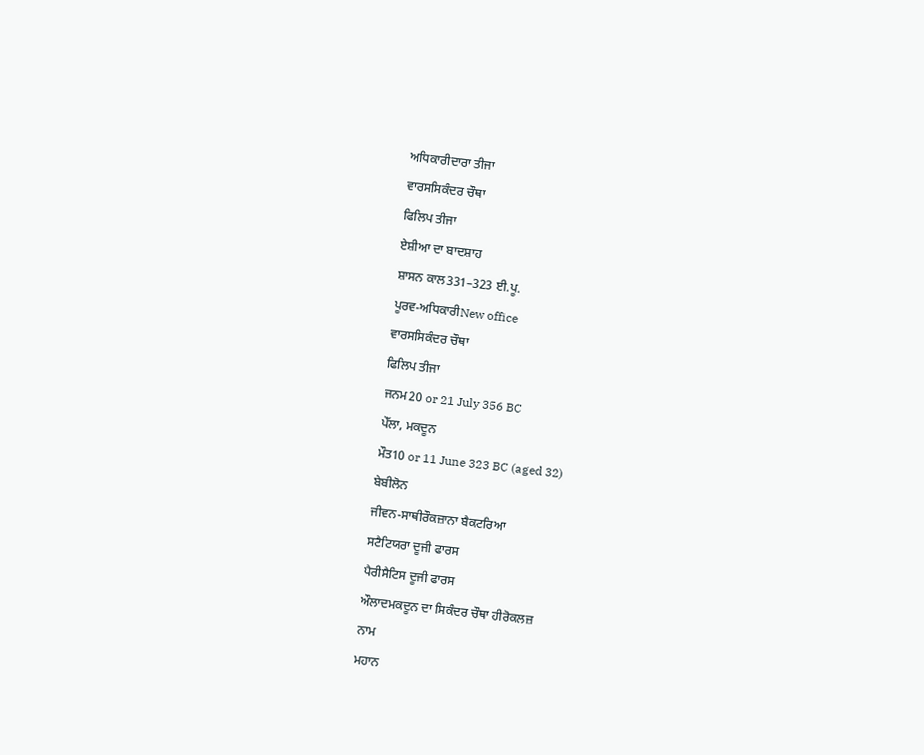ਅਧਿਕਾਰੀਦਾਰਾ ਤੀਜਾ
ਵਾਰਸਸਿਕੰਦਰ ਚੌਥਾ
ਫਿਲਿਪ ਤੀਜਾ
ਏਸ਼ੀਆ ਦਾ ਬਾਦਸ਼ਾਹ
ਸ਼ਾਸਨ ਕਾਲ331–323 ਈ.ਪੂ.
ਪੂਰਵ-ਅਧਿਕਾਰੀNew office
ਵਾਰਸਸਿਕੰਦਰ ਚੌਥਾ
ਫਿਲਿਪ ਤੀਜਾ
ਜਨਮ20 or 21 July 356 BC
ਪੇੱਲਾ, ਮਕਦੂਨ
ਮੌਤ10 or 11 June 323 BC (aged 32)
ਬੇਬੀਲੋਨ
ਜੀਵਨ-ਸਾਥੀਰੌਕਜ਼ਾਨਾ ਬੈਕਟਰਿਆ
ਸਟੈਟਿਯਰਾ ਦੂਜੀ ਫਾਰਸ
ਪੈਰੀਸੈਟਿਸ ਦੂਜੀ ਫਾਰਸ
ਔਲਾਦਮਕਦੂਨ ਦਾ ਸਿਕੰਦਰ ਚੌਥਾ ਹੀਰੋਕਲਜ਼
ਨਾਮ
ਮਹਾਨ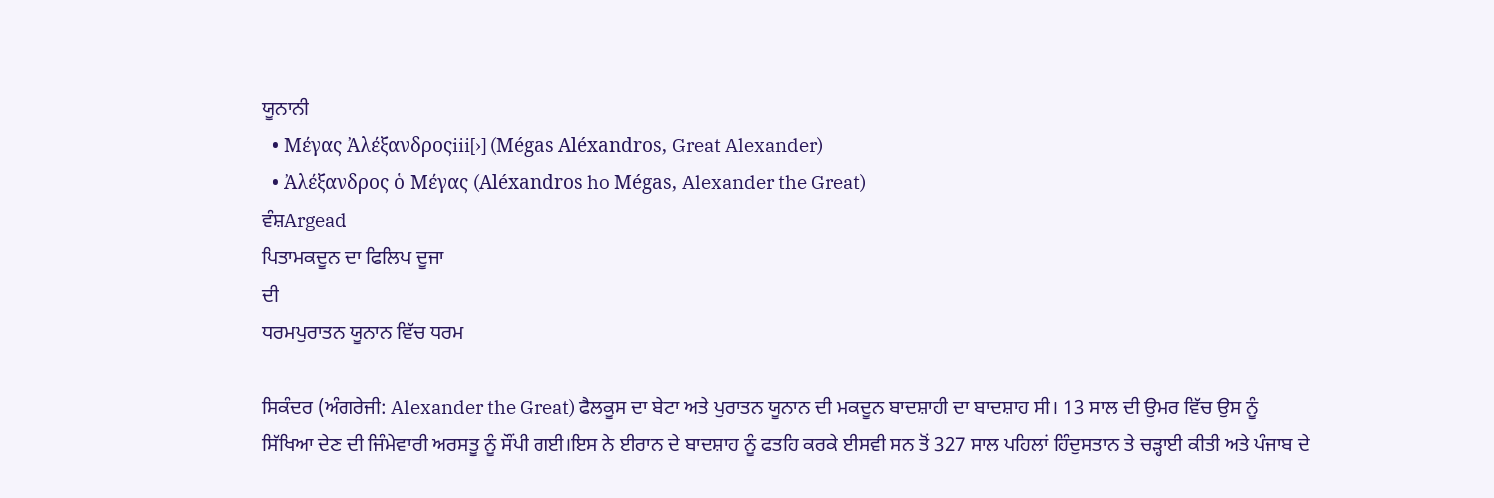ਯੂਨਾਨੀ
  • Μέγας Ἀλέξανδροςiii[›] (Mégas Aléxandros, Great Alexander)
  • Ἀλέξανδρος ὁ Μέγας (Aléxandros ho Mégas, Alexander the Great)
ਵੰਸ਼Argead
ਪਿਤਾਮਕਦੂਨ ਦਾ ਫਿਲਿਪ ਦੂਜਾ
ਦੀ
ਧਰਮਪੁਰਾਤਨ ਯੂਨਾਨ ਵਿੱਚ ਧਰਮ

ਸਿਕੰਦਰ (ਅੰਗਰੇਜੀ: Alexander the Great) ਫੈਲਕੂਸ ਦਾ ਬੇਟਾ ਅਤੇ ਪੁਰਾਤਨ ਯੂਨਾਨ ਦੀ ਮਕਦੂਨ ਬਾਦਸ਼ਾਹੀ ਦਾ ਬਾਦਸ਼ਾਹ ਸੀ। 13 ਸਾਲ ਦੀ ਉਮਰ ਵਿੱਚ ਉਸ ਨੂੰ ਸਿੱਖਿਆ ਦੇਣ ਦੀ ਜਿੰਮੇਵਾਰੀ ਅਰਸਤੂ ਨੂੰ ਸੌਂਪੀ ਗਈ।ਇਸ ਨੇ ਈਰਾਨ ਦੇ ਬਾਦਸ਼ਾਹ ਨੂੰ ਫਤਹਿ ਕਰਕੇ ਈਸਵੀ ਸਨ ਤੋਂ 327 ਸਾਲ ਪਹਿਲਾਂ ਹਿੰਦੁਸਤਾਨ ਤੇ ਚੜ੍ਹਾਈ ਕੀਤੀ ਅਤੇ ਪੰਜਾਬ ਦੇ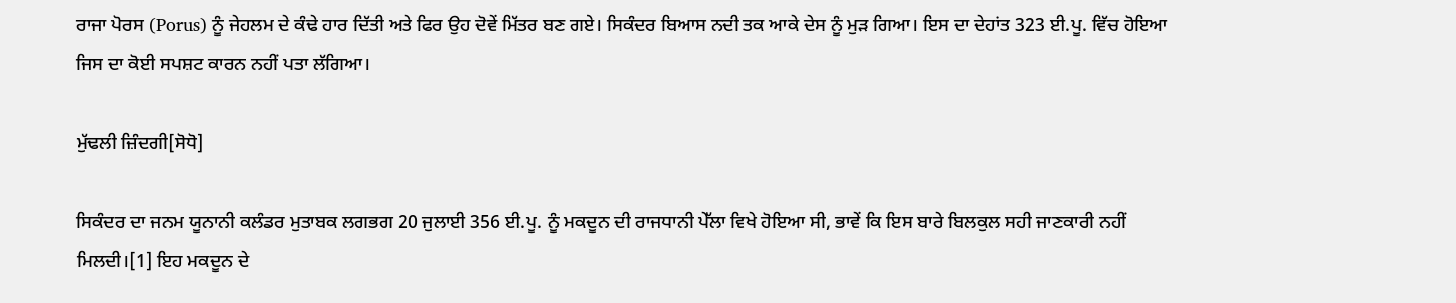ਰਾਜਾ ਪੋਰਸ (Porus) ਨੂੰ ਜੇਹਲਮ ਦੇ ਕੰਢੇ ਹਾਰ ਦਿੱਤੀ ਅਤੇ ਫਿਰ ਉਹ ਦੋਵੇਂ ਮਿੱਤਰ ਬਣ ਗਏ। ਸਿਕੰਦਰ ਬਿਆਸ ਨਦੀ ਤਕ ਆਕੇ ਦੇਸ ਨੂੰ ਮੁੜ ਗਿਆ। ਇਸ ਦਾ ਦੇਹਾਂਤ 323 ਈ.ਪੂ. ਵਿੱਚ ਹੋਇਆ ਜਿਸ ਦਾ ਕੋਈ ਸਪਸ਼ਟ ਕਾਰਨ ਨਹੀਂ ਪਤਾ ਲੱਗਿਆ।

ਮੁੱਢਲੀ ਜ਼ਿੰਦਗੀ[ਸੋਧੋ]

ਸਿਕੰਦਰ ਦਾ ਜਨਮ ਯੂਨਾਨੀ ਕਲੰਡਰ ਮੁਤਾਬਕ ਲਗਭਗ 20 ਜੁਲਾਈ 356 ਈ.ਪੂ. ਨੂੰ ਮਕਦੂਨ ਦੀ ਰਾਜਧਾਨੀ ਪੇੱਲਾ ਵਿਖੇ ਹੋਇਆ ਸੀ, ਭਾਵੇਂ ਕਿ ਇਸ ਬਾਰੇ ਬਿਲਕੁਲ ਸਹੀ ਜਾਣਕਾਰੀ ਨਹੀਂ ਮਿਲਦੀ।[1] ਇਹ ਮਕਦੂਨ ਦੇ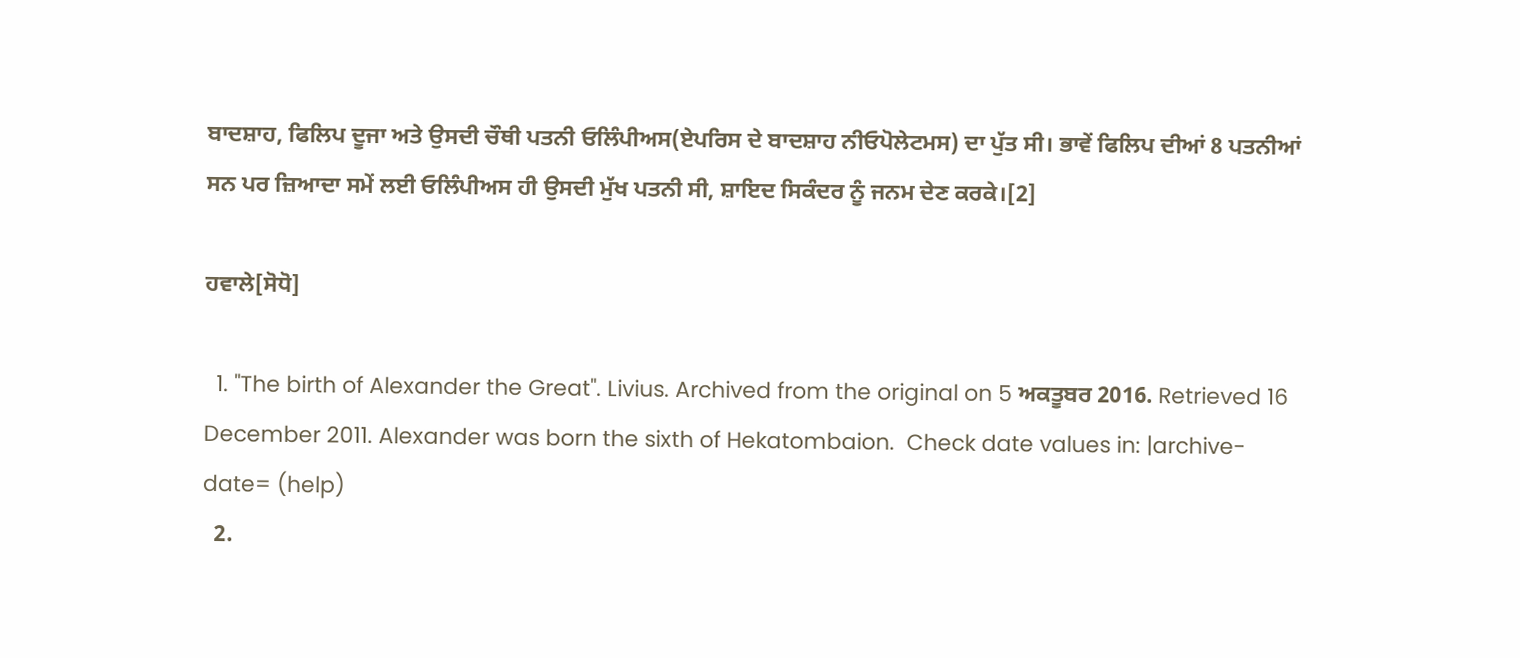ਬਾਦਸ਼ਾਹ, ਫਿਲਿਪ ਦੂਜਾ ਅਤੇ ਉਸਦੀ ਚੌਥੀ ਪਤਨੀ ਓਲਿੰਪੀਅਸ(ਏਪਰਿਸ ਦੇ ਬਾਦਸ਼ਾਹ ਨੀਓਪੋਲੇਟਮਸ) ਦਾ ਪੁੱਤ ਸੀ। ਭਾਵੇਂ ਫਿਲਿਪ ਦੀਆਂ 8 ਪਤਨੀਆਂ ਸਨ ਪਰ ਜ਼ਿਆਦਾ ਸਮੇਂ ਲਈ ਓਲਿੰਪੀਅਸ ਹੀ ਉਸਦੀ ਮੁੱਖ ਪਤਨੀ ਸੀ, ਸ਼ਾਇਦ ਸਿਕੰਦਰ ਨੂੰ ਜਨਮ ਦੇਣ ਕਰਕੇ।[2]

ਹਵਾਲੇ[ਸੋਧੋ]

  1. "The birth of Alexander the Great". Livius. Archived from the original on 5 ਅਕਤੂਬਰ 2016. Retrieved 16 December 2011. Alexander was born the sixth of Hekatombaion.  Check date values in: |archive-date= (help)
  2.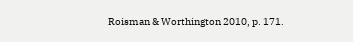Roisman & Worthington 2010, p. 171.